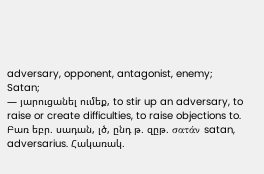adversary, opponent, antagonist, enemy;
Satan;
— յարուցանել ումեք, to stir up an adversary, to raise or create difficulties, to raise objections to.
Բառ եբր. սադան, լծ, ընդ թ. զըթ. σατάν satan, adversarius. Հակառակ.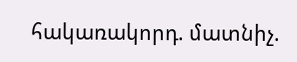հակառակորդ. մատնիչ.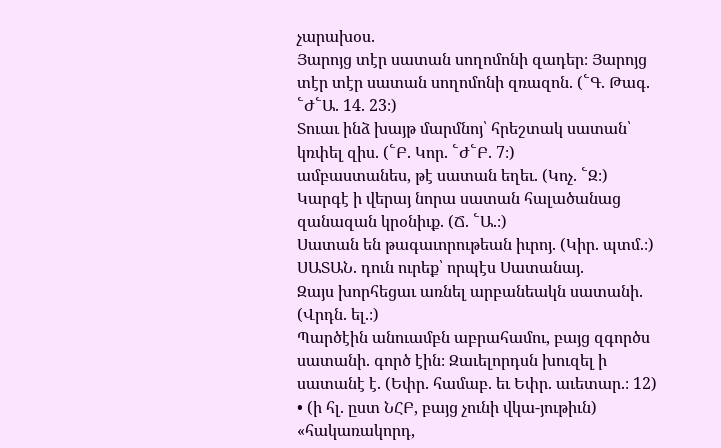չարախօս.
Յարոյց տէր սատան սողոմոնի զադեր։ Յարոյց տէր տէր սատան սողոմոնի զռազոն. (՟Գ. Թագ. ՟Ժ՟Ա. 14. 23։)
Տուաւ ինձ խայթ մարմնոյ՝ հրեշտակ սատան՝ կռփել զիս. (՟Բ. Կոր. ՟Ժ՟Բ. 7։)
ամբաստանես, թէ սատան եղեւ. (Կոչ. ՟Զ։)
Կարգէ ի վերայ նորա սատան հալածանաց զանազան կրօնիւք. (Ճ. ՟Ա.։)
Սատան են թագաւորութեան իւրոյ. (Կիր. պտմ.։)
ՍԱՏԱՆ. դուն ուրեք՝ որպէս Սատանայ.
Զայս խորհեցաւ առնել արբանեակն սատանի. (Վրդն. ել.։)
Պարծէին անուամբն աբրահամու, բայց զգործս սատանի. գործ էին։ Զաւելորդսն խուզել ի սատանէ է. (Եփր. համաբ. եւ Եփր. աւետար.։ 12)
• (ի հլ. ըստ ՆՀԲ, բայց չունի վկա-յութիւն) «հակառակորդ,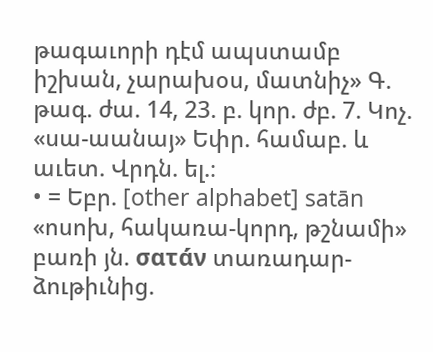թագաւորի դէմ ապստամբ իշխան, չարախօս, մատնիչ» Գ. թագ. ժա. 14, 23. բ. կոր. ժբ. 7. Կոչ. «սա-աանայ» Եփր. համաբ. և աւետ. Վրդն. ել.։
• = Եբր. [other alphabet] satān «ոսոխ, հակառա-կորդ, թշնամի» բառի յն. σατά́ν տառադար-ձութիւնից.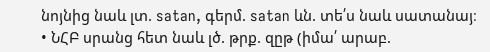նոյնից նաև լտ. satan, գերմ. satan ևն. տե՛ս նաև սատանայ։
• ՆՀԲ սրանց հետ նաև լծ. թրք. զըթ (իմա՛ արաբ.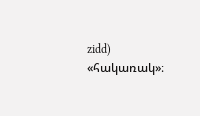zidd) «հակառակ»։